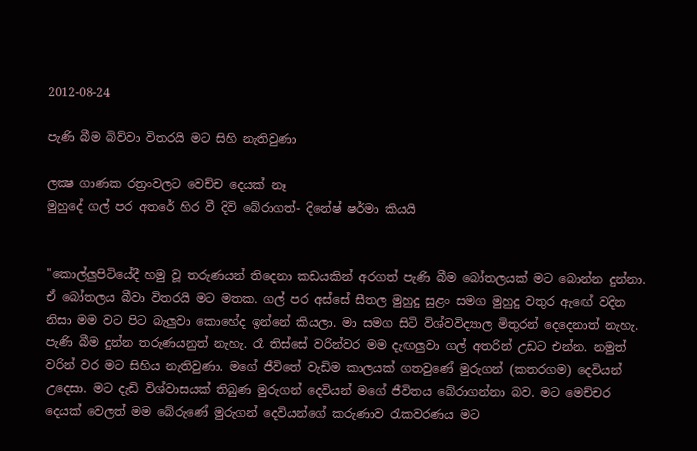2012-08-24

පැණි බීම බිව්වා විතරයි මට සිහි නැතිවුණා

ලක්‍ෂ ගාණක රත්‍රංවලට වෙච්ච දෙයක්‌ නෑ
මුහුදේ ගල් පර අතරේ හිර වී දිවි බේරාගත්- දිනේෂ් ෂර්මා කියයි


"කොල්ලුපිටියේදී හමු වූ තරුණයන් තිදෙනා කඩයකින් අරගත් පැණි බීම බෝතලයක්‌ මට බොන්න දුන්නා. ඒ බෝතලය බීවා විතරයි මට මතක. ගල් පර අස්‌සේ සීතල මුහුදු සුළං සමග මුහුදු වතුර ඇඟේ වදින නිසා මම වට පිට බැලුවා කොහේද ඉන්නේ කියලා. මා සමග සිටි විශ්වවිද්‍යාල මිතුරන් දෙදෙනාත් නැහැ. පැණි බීම දුන්න තරුණයනුත් නැහැ. රෑ තිස්‌සේ වරින්වර මම දැඟලුවා ගල් අතරින් උඩට එන්න. නමුත් වරින් වර මට සිහිය නැතිවුණා. මගේ ජීවිතේ වැඩිම කාලයක්‌ ගතවුණේ මුරුගන් (කතරගම) දෙවියන් උදෙසා. මට දැඩි විශ්වාසයක්‌ තිබුණ මුරුගන් දෙවියන් මගේ ජීවිතය බේරාගන්නා බව. මට මෙච්චර දෙයක්‌ වෙලත් මම බේරුණේ මුරුගන් දෙවියන්ගේ කරුණාව රැකවරණය මට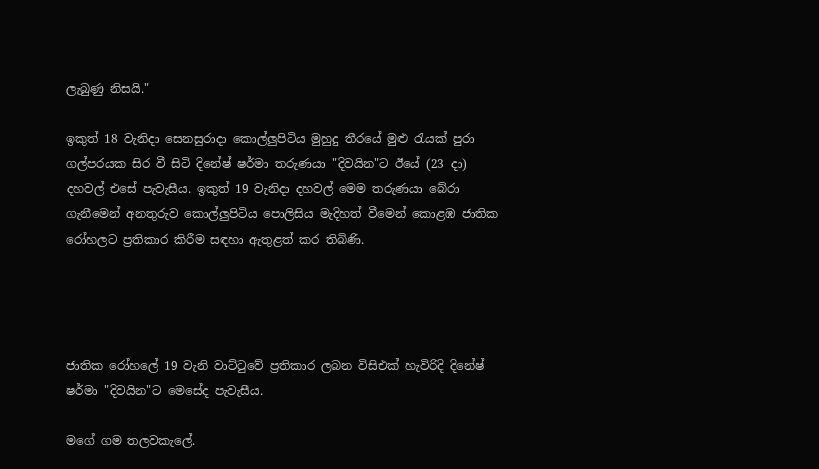ලැබුණු නිසයි."

ඉකුත් 18 වැනිදා සෙනසුරාදා කොල්ලුපිටිය මුහුදු තීරයේ මුළු රැයක්‌ පුරා ගල්පරයක සිර වී සිටි දිනේෂ් ෂර්මා තරුණයා "දිවයින"ට ඊයේ (23 දා) දහවල් එසේ පැවැසීය. ඉකුත් 19 වැනිදා දහවල් මෙම තරුණයා බේරා ගැනීමෙන් අනතුරුව කොල්ලුපිටිය පොලිසිය මැදිහත් වීමෙන් කොළඹ ජාතික රෝහලට ප්‍රතිකාර කිරීම සඳහා ඇතුළත් කර තිබිණි.




ජාතික රෝහලේ 19 වැනි වාට්‌ටුවේ ප්‍රතිකාර ලබන විසිඑක්‌ හැවිරිදි දිනේෂ් ෂර්මා "දිවයින"ට මෙසේද පැවැසීය.

මගේ ගම තලවකැලේ.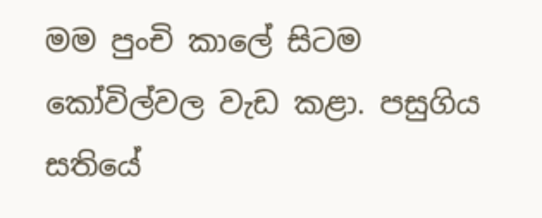මම පුංචි කාලේ සිටම කෝවිල්වල වැඩ කළා. පසුගිය සතියේ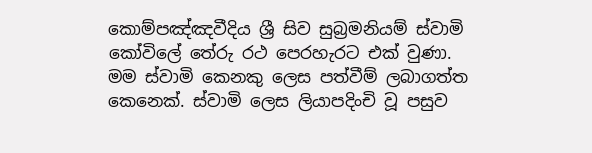කොම්පඤ්ඤවීදිය ශ්‍රී සිව සුබ්‍රමනියම් ස්‌වාමි කෝවිලේ තේරු රථ පෙරහැරට එක්‌ වුණා. මම ස්‌වාමි කෙනකු ලෙස පත්වීම් ලබාගත්ත කෙනෙක්‌. ස්‌වාමි ලෙස ලියාපදිංචි වූ පසුව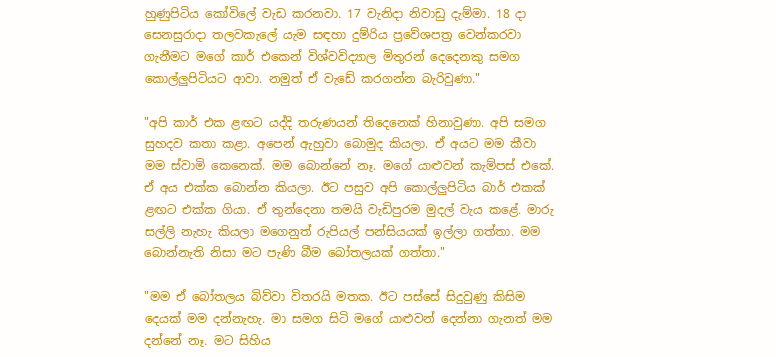හුණුපිටිය කෝවිලේ වැඩ කරනවා. 17 වැනිදා නිවාඩු දැම්මා. 18 දා සෙනසුරාදා තලවකැලේ යැම සඳහා දුම්රිය ප්‍රවේශපත්‍ර වෙන්කරවා ගැනීමට මගේ කාර් එකෙන් විශ්වවිද්‍යාල මිතුරන් දෙදෙනකු සමග කොල්ලුපිටියට ආවා. නමුත් ඒ වැඩේ කරගන්න බැරිවුණා."

"අපි කාර් එක ළඟට යද්දි තරුණයන් තිදෙනෙක්‌ හිනාවුණා. අපි සමග සුහදව කතා කළා. අපෙන් ඇහුවා බොමුද කියලා. ඒ අයට මම කීවා මම ස්‌වාමි කෙනෙක්‌. මම බොන්නේ නෑ. මගේ යාළුවන් කැම්පස්‌ එකේ. ඒ අය එක්‌ක බොන්න කියලා. ඊට පසුව අපි කොල්ලුපිටිය බාර් එකක්‌ ළඟට එක්‌ක ගියා. ඒ තුන්දෙනා තමයි වැඩිපුරම මුදල් වැය කළේ. මාරු සල්ලි නැහැ කියලා මගෙනුත් රුපියල් පන්සියයක්‌ ඉල්ලා ගත්තා. මම බොන්නැති නිසා මට පැණි බීම බෝතලයක්‌ ගත්තා."

"මම ඒ බෝතලය බිව්වා විතරයි මතක. ඊට පස්‌සේ සිදුවුණු කිසිම දෙයක්‌ මම දන්නැහැ. මා සමග සිටි මගේ යාළුවන් දෙන්නා ගැනත් මම දන්නේ නෑ. මට සිහිය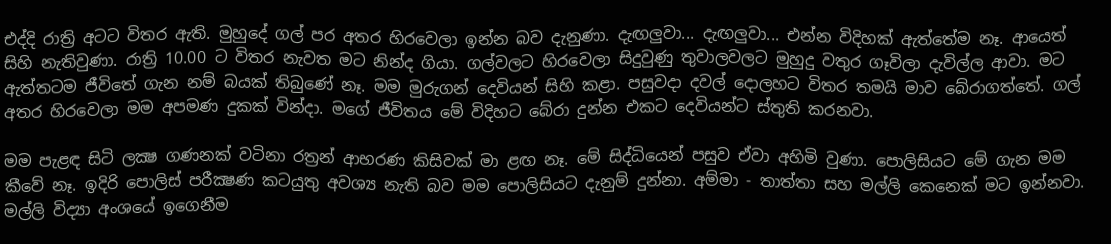එද්දි රාත්‍රි අටට විතර ඇති. මුහුදේ ගල් පර අතර හිරවෙලා ඉන්න බව දැනුණා. දැඟලුවා... දැඟලුවා... එන්න විදිහක්‌ ඇත්තේම නෑ. ආයෙත් සිහි නැතිවුණා. රාත්‍රි 10.00 ට විතර නැවත මට නින්ද ගියා. ගල්වලට හිරවෙලා සිදුවුණු තුවාලවලට මුහුදු වතුර ගෑවිලා දැවිල්ල ආවා. මට ඇත්තටම ජීවිතේ ගැන නම් බයක්‌ තිබුණේ නෑ. මම මුරුගන් දෙවියන් සිහි කළා. පසුවදා දවල් දොලහට විතර තමයි මාව බේරාගත්තේ. ගල් අතර හිරවෙලා මම අපමණ දුකක්‌ වින්දා. මගේ ජීවිතය මේ විදිහට බේරා දුන්න එකට දෙවියන්ට ස්‌තුති කරනවා.

මම පැළඳ සිටි ලක්‍ෂ ගණනක්‌ වටිනා රත්‍රන් ආභරණ කිසිවක්‌ මා ළඟ නෑ. මේ සිද්ධියෙන් පසුව ඒවා අහිමි වුණා. පොලිසියට මේ ගැන මම කීවේ නෑ. ඉදිරි පොලිස්‌ පරීක්‍ෂණ කටයුතු අවශ්‍ය නැති බව මම පොලිසියට දැනුම් දුන්නා. අම්මා - තාත්තා සහ මල්ලි කෙනෙක්‌ මට ඉන්නවා. මල්ලි විද්‍යා අංශයේ ඉගෙනීම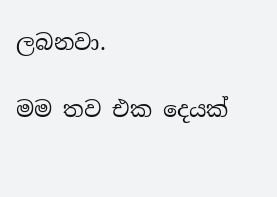ලබනවා.

මම තව එක දෙයක්‌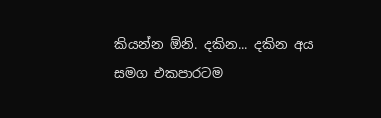කියන්න ඕනි. දකින... දකින අය සමග එකපාරටම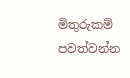මිතුරුකම් පවත්වන්න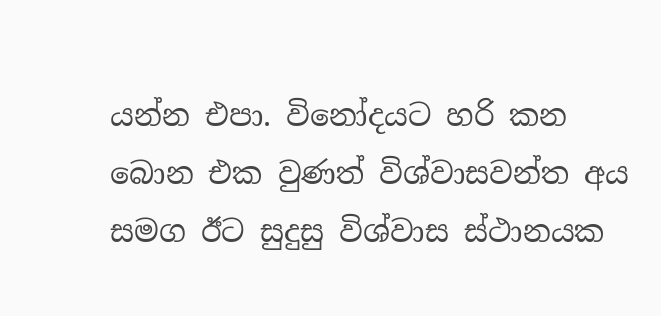යන්න එපා. විනෝදයට හරි කන බොන එක වුණත් විශ්වාසවන්ත අය සමග ඊට සුදුසු විශ්වාස ස්‌ථානයක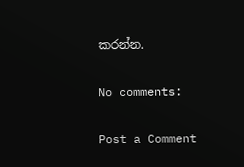කරන්න.

No comments:

Post a Comment